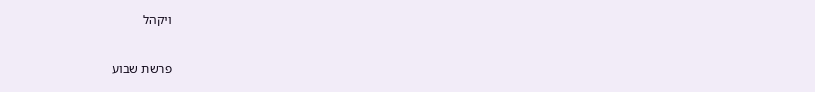ויקהל

פרשת שבוע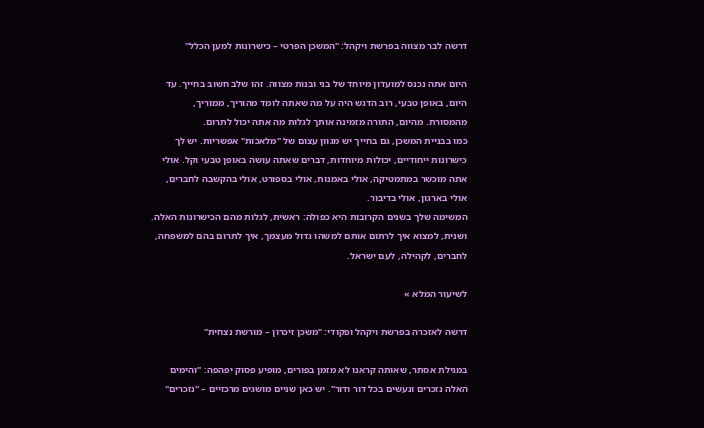דרשה לבר מצווה בפרשת ויקהל: "המשכן הפרטי – כישרונות למען הכלל"

היום אתה נכנס למועדון מיוחד של בני ובנות מצווה. זהו שלב חשוב בחייך. עד היום, באופן טבעי, רוב הדגש היה על מה שאתה לומד מהוריך, ממוריך, מהמסורת. מהיום, התורה מזמינה אותך לגלות מה אתה יכול לתרום.
כמו בבניית המשכן, גם בחייך יש מגוון עצום של "מלאכות" אפשריות. יש לך כישרונות ייחודיים, יכולות מיוחדות, דברים שאתה עושה באופן טבעי וקל. אולי אתה מוכשר במתמטיקה, אולי באמנות, אולי בספורט, אולי בהקשבה לחברים, אולי בארגון, אולי בדיבור.
המשימה שלך בשנים הקרובות היא כפולה: ראשית, לגלות מהם הכישרונות האלה. ושנית, למצוא איך לרתום אותם למשהו גדול מעצמך, איך לתרום בהם למשפחה, לחברים, לקהילה, לעם ישראל.

לשיעור המלא »

דרשה לאזכרה בפרשת ויקהל ופקודי: "משכן זיכרון – מורשת נצחית"

במגילת אסתר, שאותה קראנו לא מזמן בפורים, מופיע פסוק יפהפה: "והימים האלה נזכרים ונעשים בכל דור ודור". יש כאן שניים מושגים מרכזיים – "נזכרים"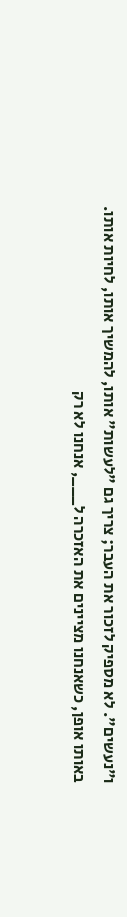ו"נעשים". לא מספיק לזכור את העבר; צריך גם "לעשות" אותו, להמשיך אותו, לחיות אותו.
באותו אופן, כשאנחנו מציינים את האזכרה ל___, אנחנו לא רק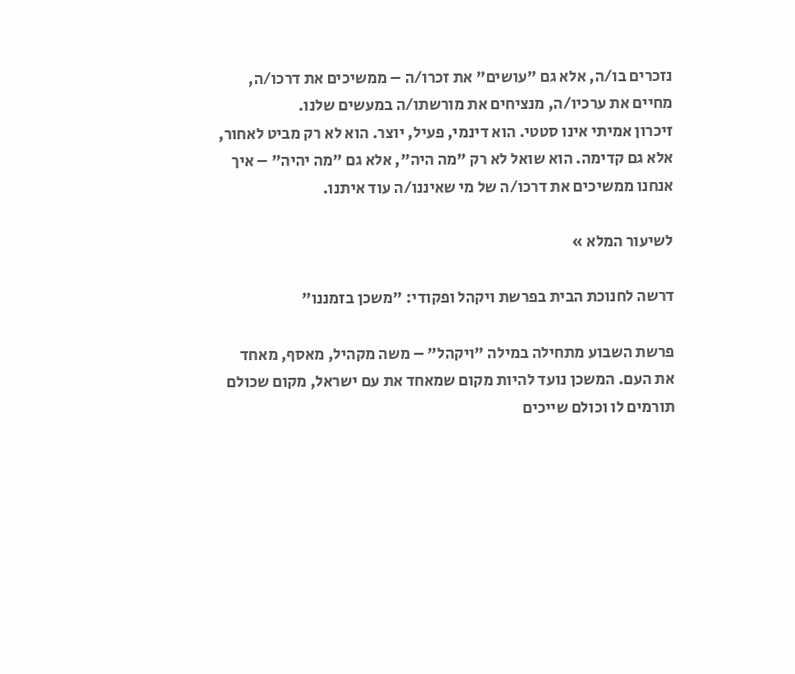נזכרים בו/ה, אלא גם "עושים" את זכרו/ה – ממשיכים את דרכו/ה, מחיים את ערכיו/ה, מנציחים את מורשתו/ה במעשים שלנו.
זיכרון אמיתי אינו סטטי. הוא דינמי, פעיל, יוצר. הוא לא רק מביט לאחור, אלא גם קדימה. הוא שואל לא רק "מה היה", אלא גם "מה יהיה" – איך אנחנו ממשיכים את דרכו/ה של מי שאיננו/ה עוד איתנו.

לשיעור המלא »

דרשה לחנוכת הבית בפרשת ויקהל ופקודי: "משכן בזמננו"

פרשת השבוע מתחילה במילה "ויקהל" – משה מקהיל, מאסף, מאחד את העם. המשכן נועד להיות מקום שמאחד את עם ישראל, מקום שכולם תורמים לו וכולם שייכים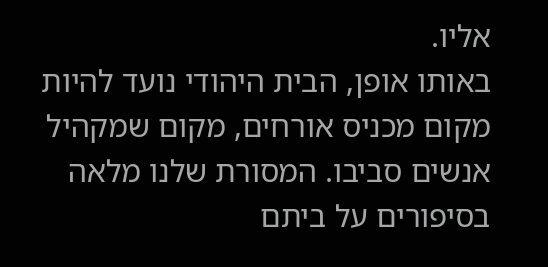אליו.
באותו אופן, הבית היהודי נועד להיות מקום מכניס אורחים, מקום שמקהיל אנשים סביבו. המסורת שלנו מלאה בסיפורים על ביתם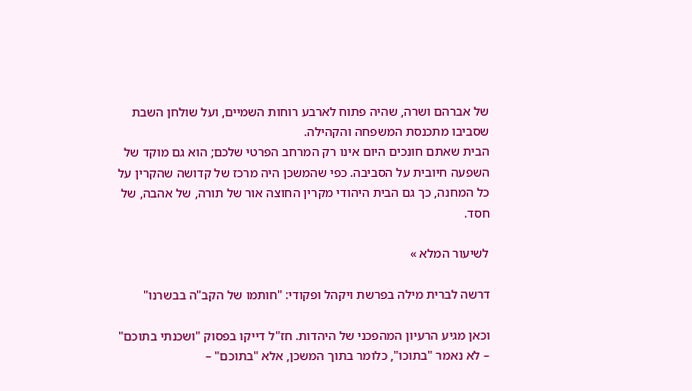של אברהם ושרה, שהיה פתוח לארבע רוחות השמיים, ועל שולחן השבת שסביבו מתכנסת המשפחה והקהילה.
הבית שאתם חונכים היום אינו רק המרחב הפרטי שלכם; הוא גם מוקד של השפעה חיובית על הסביבה. כפי שהמשכן היה מרכז של קדושה שהקרין על כל המחנה, כך גם הבית היהודי מקרין החוצה אור של תורה, של אהבה, של חסד.

לשיעור המלא »

דרשה לברית מילה בפרשת ויקהל ופקודי: "חותמו של הקב"ה בבשרנו"

וכאן מגיע הרעיון המהפכני של היהדות. חז"ל דייקו בפסוק "ושכנתי בתוכם" – לא נאמר "בתוכו", כלומר בתוך המשכן, אלא "בתוכם" –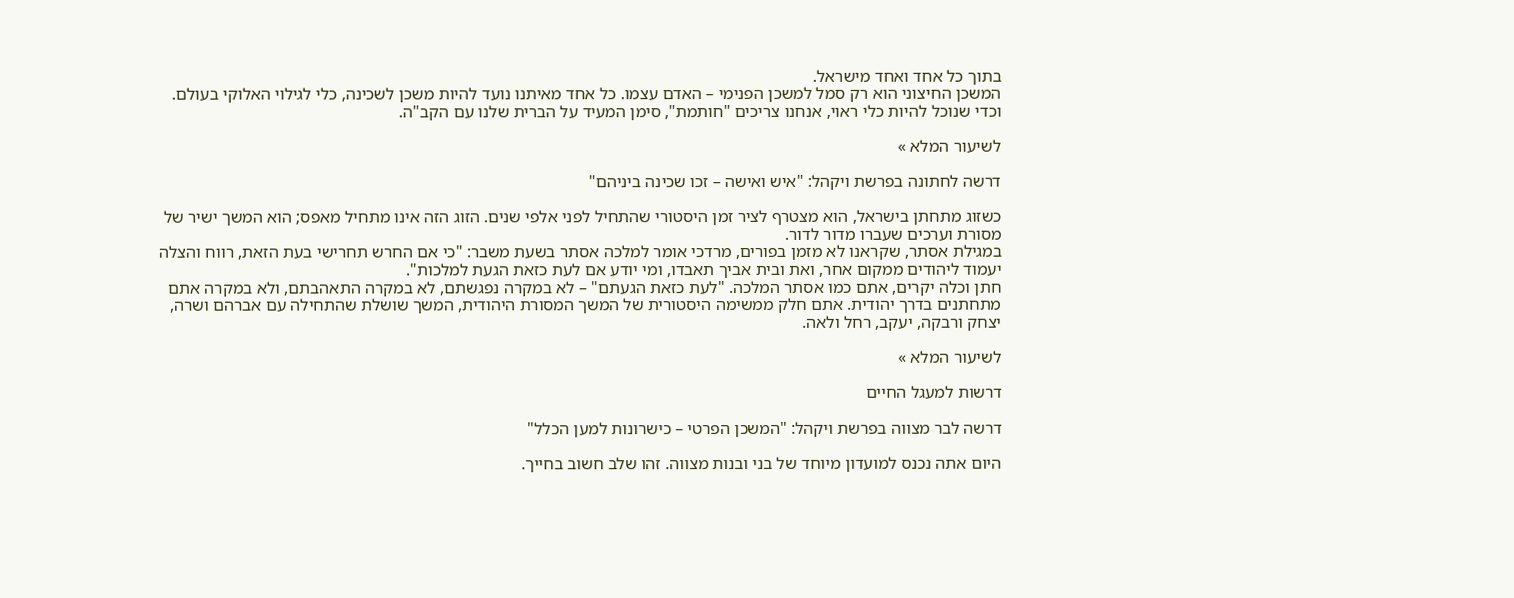בתוך כל אחד ואחד מישראל.
המשכן החיצוני הוא רק סמל למשכן הפנימי – האדם עצמו. כל אחד מאיתנו נועד להיות משכן לשכינה, כלי לגילוי האלוקי בעולם. וכדי שנוכל להיות כלי ראוי, אנחנו צריכים "חותמת", סימן המעיד על הברית שלנו עם הקב"ה.

לשיעור המלא »

דרשה לחתונה בפרשת ויקהל: "איש ואישה – זכו שכינה ביניהם"

כשזוג מתחתן בישראל, הוא מצטרף לציר זמן היסטורי שהתחיל לפני אלפי שנים. הזוג הזה אינו מתחיל מאפס; הוא המשך ישיר של מסורת וערכים שעברו מדור לדור.
במגילת אסתר, שקראנו לא מזמן בפורים, מרדכי אומר למלכה אסתר בשעת משבר: "כי אם החרש תחרישי בעת הזאת, רווח והצלה יעמוד ליהודים ממקום אחר, ואת ובית אביך תאבדו, ומי יודע אם לעת כזאת הגעת למלכות".
חתן וכלה יקרים, אתם כמו אסתר המלכה. "לעת כזאת הגעתם" – לא במקרה נפגשתם, לא במקרה התאהבתם, ולא במקרה אתם מתחתנים בדרך יהודית. אתם חלק ממשימה היסטורית של המשך המסורת היהודית, המשך שושלת שהתחילה עם אברהם ושרה, יצחק ורבקה, יעקב, רחל ולאה.

לשיעור המלא »

דרשות למעגל החיים

דרשה לבר מצווה בפרשת ויקהל: "המשכן הפרטי – כישרונות למען הכלל"

היום אתה נכנס למועדון מיוחד של בני ובנות מצווה. זהו שלב חשוב בחייך.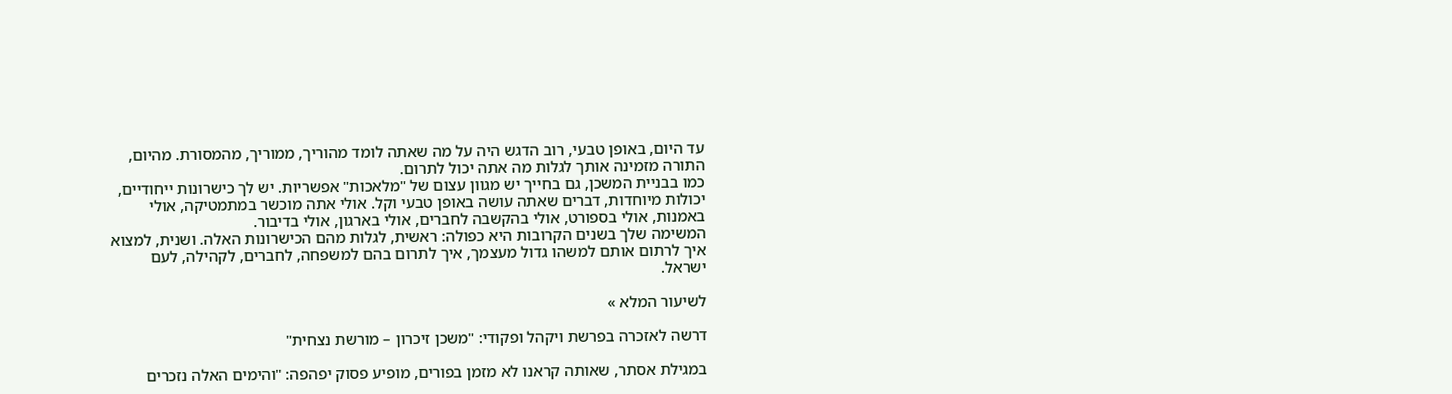עד היום, באופן טבעי, רוב הדגש היה על מה שאתה לומד מהוריך, ממוריך, מהמסורת. מהיום, התורה מזמינה אותך לגלות מה אתה יכול לתרום.
כמו בבניית המשכן, גם בחייך יש מגוון עצום של "מלאכות" אפשריות. יש לך כישרונות ייחודיים, יכולות מיוחדות, דברים שאתה עושה באופן טבעי וקל. אולי אתה מוכשר במתמטיקה, אולי באמנות, אולי בספורט, אולי בהקשבה לחברים, אולי בארגון, אולי בדיבור.
המשימה שלך בשנים הקרובות היא כפולה: ראשית, לגלות מהם הכישרונות האלה. ושנית, למצוא איך לרתום אותם למשהו גדול מעצמך, איך לתרום בהם למשפחה, לחברים, לקהילה, לעם ישראל.

לשיעור המלא »

דרשה לאזכרה בפרשת ויקהל ופקודי: "משכן זיכרון – מורשת נצחית"

במגילת אסתר, שאותה קראנו לא מזמן בפורים, מופיע פסוק יפהפה: "והימים האלה נזכרים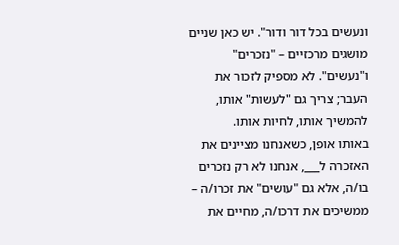ונעשים בכל דור ודור". יש כאן שניים מושגים מרכזיים – "נזכרים" ו"נעשים". לא מספיק לזכור את העבר; צריך גם "לעשות" אותו, להמשיך אותו, לחיות אותו.
באותו אופן, כשאנחנו מציינים את האזכרה ל___, אנחנו לא רק נזכרים בו/ה, אלא גם "עושים" את זכרו/ה – ממשיכים את דרכו/ה, מחיים את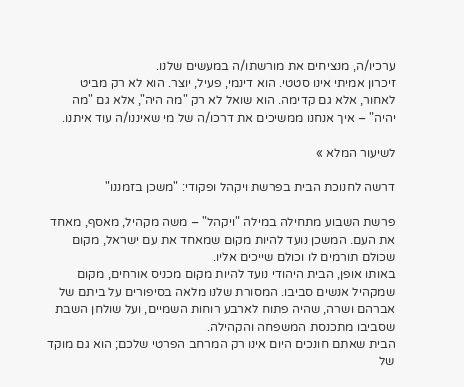ערכיו/ה, מנציחים את מורשתו/ה במעשים שלנו.
זיכרון אמיתי אינו סטטי. הוא דינמי, פעיל, יוצר. הוא לא רק מביט לאחור, אלא גם קדימה. הוא שואל לא רק "מה היה", אלא גם "מה יהיה" – איך אנחנו ממשיכים את דרכו/ה של מי שאיננו/ה עוד איתנו.

לשיעור המלא »

דרשה לחנוכת הבית בפרשת ויקהל ופקודי: "משכן בזמננו"

פרשת השבוע מתחילה במילה "ויקהל" – משה מקהיל, מאסף, מאחד את העם. המשכן נועד להיות מקום שמאחד את עם ישראל, מקום שכולם תורמים לו וכולם שייכים אליו.
באותו אופן, הבית היהודי נועד להיות מקום מכניס אורחים, מקום שמקהיל אנשים סביבו. המסורת שלנו מלאה בסיפורים על ביתם של אברהם ושרה, שהיה פתוח לארבע רוחות השמיים, ועל שולחן השבת שסביבו מתכנסת המשפחה והקהילה.
הבית שאתם חונכים היום אינו רק המרחב הפרטי שלכם; הוא גם מוקד של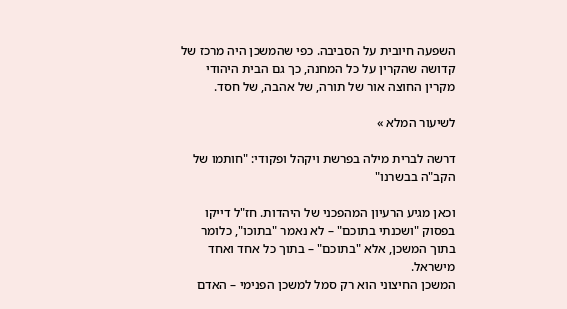השפעה חיובית על הסביבה. כפי שהמשכן היה מרכז של קדושה שהקרין על כל המחנה, כך גם הבית היהודי מקרין החוצה אור של תורה, של אהבה, של חסד.

לשיעור המלא »

דרשה לברית מילה בפרשת ויקהל ופקודי: "חותמו של הקב"ה בבשרנו"

וכאן מגיע הרעיון המהפכני של היהדות. חז"ל דייקו בפסוק "ושכנתי בתוכם" – לא נאמר "בתוכו", כלומר בתוך המשכן, אלא "בתוכם" – בתוך כל אחד ואחד מישראל.
המשכן החיצוני הוא רק סמל למשכן הפנימי – האדם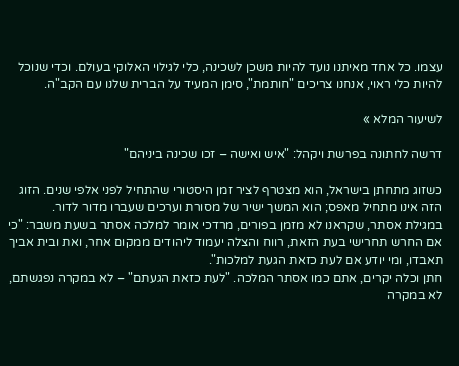עצמו. כל אחד מאיתנו נועד להיות משכן לשכינה, כלי לגילוי האלוקי בעולם. וכדי שנוכל להיות כלי ראוי, אנחנו צריכים "חותמת", סימן המעיד על הברית שלנו עם הקב"ה.

לשיעור המלא »

דרשה לחתונה בפרשת ויקהל: "איש ואישה – זכו שכינה ביניהם"

כשזוג מתחתן בישראל, הוא מצטרף לציר זמן היסטורי שהתחיל לפני אלפי שנים. הזוג הזה אינו מתחיל מאפס; הוא המשך ישיר של מסורת וערכים שעברו מדור לדור.
במגילת אסתר, שקראנו לא מזמן בפורים, מרדכי אומר למלכה אסתר בשעת משבר: "כי אם החרש תחרישי בעת הזאת, רווח והצלה יעמוד ליהודים ממקום אחר, ואת ובית אביך תאבדו, ומי יודע אם לעת כזאת הגעת למלכות".
חתן וכלה יקרים, אתם כמו אסתר המלכה. "לעת כזאת הגעתם" – לא במקרה נפגשתם, לא במקרה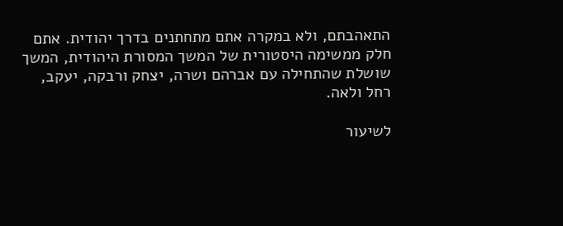התאהבתם, ולא במקרה אתם מתחתנים בדרך יהודית. אתם חלק ממשימה היסטורית של המשך המסורת היהודית, המשך שושלת שהתחילה עם אברהם ושרה, יצחק ורבקה, יעקב, רחל ולאה.

לשיעור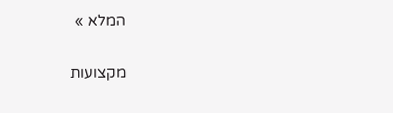המלא »

מקצועות